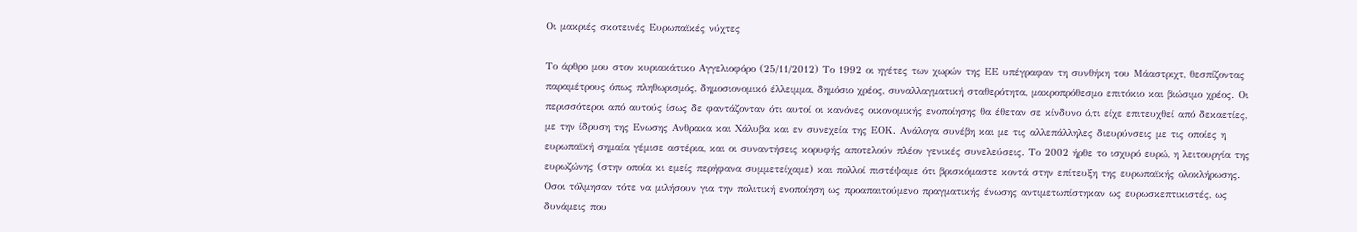Οι μακριές σκοτεινές Ευρωπαϊκές νύχτες

Το άρθρο μου στον κυριακάτικο Αγγελιοφόρο (25/11/2012) Το 1992 οι ηγέτες των χωρών της ΕΕ υπέγραφαν τη συνθήκη του Μάαστριχτ, θεσπίζοντας παραμέτρους όπως πληθωρισμός, δημοσιονομικό έλλειμμα, δημόσιο χρέος, συναλλαγματική σταθερότητα, μακροπρόθεσμο επιτόκιο και βιώσιμο χρέος. Οι περισσότεροι από αυτούς ίσως δε φαντάζονταν ότι αυτοί οι κανόνες οικονομικής ενοποίησης θα έθεταν σε κίνδυνο ό,τι είχε επιτευχθεί από δεκαετίες, με την ίδρυση της Ενωσης Ανθρακα και Χάλυβα και εν συνεχεία της ΕΟΚ. Ανάλογα συνέβη και με τις αλλεπάλληλες διευρύνσεις με τις οποίες η ευρωπαϊκή σημαία γέμισε αστέρια, και οι συναντήσεις κορυφής αποτελούν πλέον γενικές συνελεύσεις. Το 2002 ήρθε το ισχυρό ευρώ, η λειτουργία της ευρωζώνης (στην οποία κι εμείς περήφανα συμμετείχαμε) και πολλοί πιστέψαμε ότι βρισκόμαστε κοντά στην επίτευξη της ευρωπαϊκής ολοκλήρωσης. Οσοι τόλμησαν τότε να μιλήσουν για την πολιτική ενοποίηση ως προαπαιτούμενο πραγματικής ένωσης αντιμετωπίστηκαν ως ευρωσκεπτικιστές, ως δυνάμεις που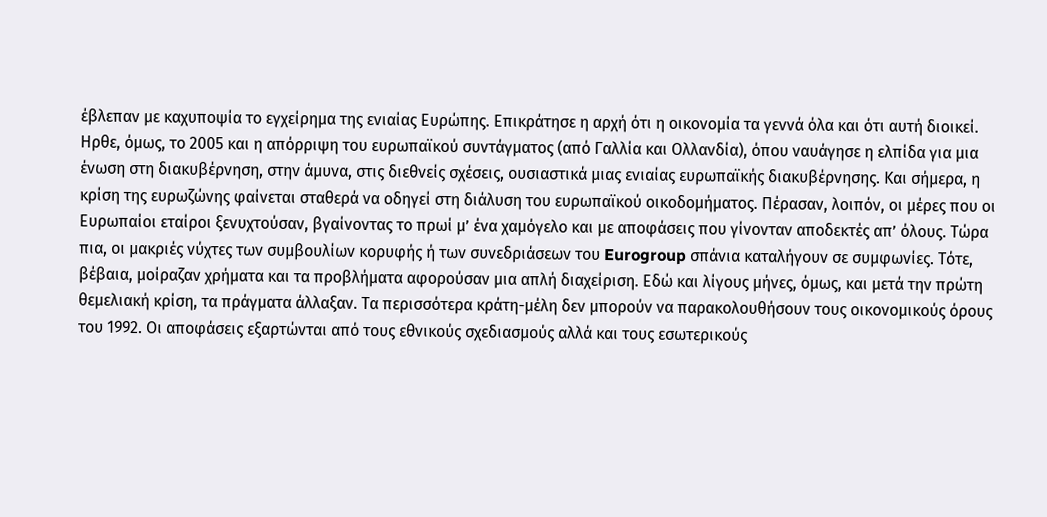έβλεπαν με καχυποψία το εγχείρημα της ενιαίας Ευρώπης. Επικράτησε η αρχή ότι η οικονομία τα γεννά όλα και ότι αυτή διοικεί. Ηρθε, όμως, το 2005 και η απόρριψη του ευρωπαϊκού συντάγματος (από Γαλλία και Ολλανδία), όπου ναυάγησε η ελπίδα για μια ένωση στη διακυβέρνηση, στην άμυνα, στις διεθνείς σχέσεις, ουσιαστικά μιας ενιαίας ευρωπαϊκής διακυβέρνησης. Και σήμερα, η κρίση της ευρωζώνης φαίνεται σταθερά να οδηγεί στη διάλυση του ευρωπαϊκού οικοδομήματος. Πέρασαν, λοιπόν, οι μέρες που οι Ευρωπαίοι εταίροι ξενυχτούσαν, βγαίνοντας το πρωί μ’ ένα χαμόγελο και με αποφάσεις που γίνονταν αποδεκτές απ’ όλους. Τώρα πια, οι μακριές νύχτες των συμβουλίων κορυφής ή των συνεδριάσεων του Eurogroup σπάνια καταλήγουν σε συμφωνίες. Τότε, βέβαια, μοίραζαν χρήματα και τα προβλήματα αφορούσαν μια απλή διαχείριση. Εδώ και λίγους μήνες, όμως, και μετά την πρώτη θεμελιακή κρίση, τα πράγματα άλλαξαν. Τα περισσότερα κράτη-μέλη δεν μπορούν να παρακολουθήσουν τους οικονομικούς όρους του 1992. Οι αποφάσεις εξαρτώνται από τους εθνικούς σχεδιασμούς αλλά και τους εσωτερικούς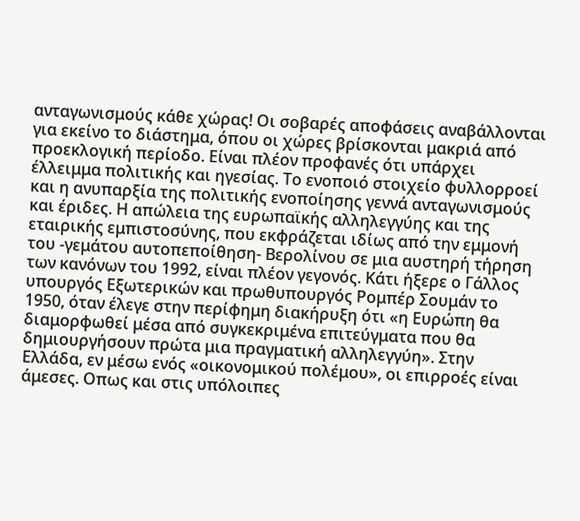ανταγωνισμούς κάθε χώρας! Οι σοβαρές αποφάσεις αναβάλλονται για εκείνο το διάστημα, όπου οι χώρες βρίσκονται μακριά από προεκλογική περίοδο. Είναι πλέον προφανές ότι υπάρχει έλλειμμα πολιτικής και ηγεσίας. Το ενοποιό στοιχείο φυλλορροεί και η ανυπαρξία της πολιτικής ενοποίησης γεννά ανταγωνισμούς και έριδες. Η απώλεια της ευρωπαϊκής αλληλεγγύης και της εταιρικής εμπιστοσύνης, που εκφράζεται ιδίως από την εμμονή του -γεμάτου αυτοπεποίθηση- Βερολίνου σε μια αυστηρή τήρηση των κανόνων του 1992, είναι πλέον γεγονός. Κάτι ήξερε ο Γάλλος υπουργός Εξωτερικών και πρωθυπουργός Ρομπέρ Σουμάν το 1950, όταν έλεγε στην περίφημη διακήρυξη ότι «η Ευρώπη θα διαμορφωθεί μέσα από συγκεκριμένα επιτεύγματα που θα δημιουργήσουν πρώτα μια πραγματική αλληλεγγύη». Στην Ελλάδα, εν μέσω ενός «οικονομικού πολέμου», οι επιρροές είναι άμεσες. Οπως και στις υπόλοιπες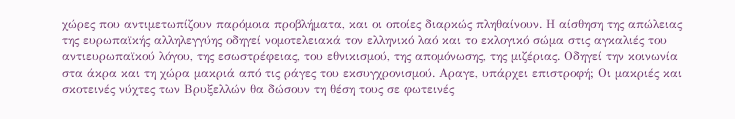χώρες που αντιμετωπίζουν παρόμοια προβλήματα, και οι οποίες διαρκώς πληθαίνουν. Η αίσθηση της απώλειας της ευρωπαϊκής αλληλεγγύης οδηγεί νομοτελειακά τον ελληνικό λαό και το εκλογικό σώμα στις αγκαλιές του αντιευρωπαϊκού λόγου, της εσωστρέφειας, του εθνικισμού, της απομόνωσης, της μιζέριας. Οδηγεί την κοινωνία στα άκρα και τη χώρα μακριά από τις ράγες του εκσυγχρονισμού. Αραγε, υπάρχει επιστροφή; Οι μακριές και σκοτεινές νύχτες των Βρυξελλών θα δώσουν τη θέση τους σε φωτεινές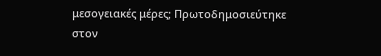μεσογειακές μέρες; Πρωτοδημοσιεύτηκε στον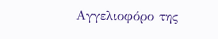Αγγελιοφόρο της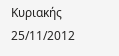Κυριακής 25/11/2012